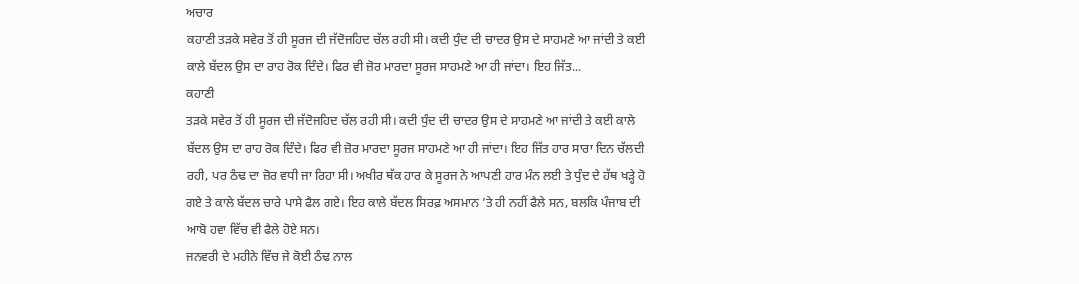ਅਚਾਰ
ਕਹਾਣੀ ਤੜਕੇ ਸਵੇਰ ਤੋਂ ਹੀ ਸੂਰਜ ਦੀ ਜੱਦੋਜਹਿਦ ਚੱਲ ਰਹੀ ਸੀ। ਕਦੀ ਧੁੰਦ ਦੀ ਚਾਦਰ ਉਸ ਦੇ ਸਾਹਮਣੇ ਆ ਜਾਂਦੀ ਤੇ ਕਈ ਕਾਲੇ ਬੱਦਲ ਉਸ ਦਾ ਰਾਹ ਰੋਕ ਦਿੰਦੇ। ਫਿਰ ਵੀ ਜ਼ੋਰ ਮਾਰਦਾ ਸੂਰਜ ਸਾਹਮਣੇ ਆ ਹੀ ਜਾਂਦਾ। ਇਹ ਜਿੱਤ...
ਕਹਾਣੀ
ਤੜਕੇ ਸਵੇਰ ਤੋਂ ਹੀ ਸੂਰਜ ਦੀ ਜੱਦੋਜਹਿਦ ਚੱਲ ਰਹੀ ਸੀ। ਕਦੀ ਧੁੰਦ ਦੀ ਚਾਦਰ ਉਸ ਦੇ ਸਾਹਮਣੇ ਆ ਜਾਂਦੀ ਤੇ ਕਈ ਕਾਲੇ ਬੱਦਲ ਉਸ ਦਾ ਰਾਹ ਰੋਕ ਦਿੰਦੇ। ਫਿਰ ਵੀ ਜ਼ੋਰ ਮਾਰਦਾ ਸੂਰਜ ਸਾਹਮਣੇ ਆ ਹੀ ਜਾਂਦਾ। ਇਹ ਜਿੱਤ ਹਾਰ ਸਾਰਾ ਦਿਨ ਚੱਲਦੀ ਰਹੀ, ਪਰ ਠੰਢ ਦਾ ਜ਼ੋਰ ਵਧੀ ਜਾ ਰਿਹਾ ਸੀ। ਅਖੀਰ ਥੱਕ ਹਾਰ ਕੇ ਸੂਰਜ ਨੇ ਆਪਣੀ ਹਾਰ ਮੰਨ ਲਈ ਤੇ ਧੁੰਦ ਦੇ ਹੱਥ ਖੜ੍ਹੇ ਹੋ ਗਏ ਤੇ ਕਾਲੇ ਬੱਦਲ ਚਾਰੇ ਪਾਸੇ ਫੈਲ ਗਏ। ਇਹ ਕਾਲੇ ਬੱਦਲ ਸਿਰਫ਼ ਅਸਮਾਨ ’ਤੇ ਹੀ ਨਹੀਂ ਫੈਲੇ ਸਨ, ਬਲਕਿ ਪੰਜਾਬ ਦੀ ਆਬੋ ਹਵਾ ਵਿੱਚ ਵੀ ਫੈਲੇ ਹੋਏ ਸਨ।
ਜਨਵਰੀ ਦੇ ਮਹੀਨੇ ਵਿੱਚ ਜੇ ਕੋਈ ਠੰਢ ਨਾਲ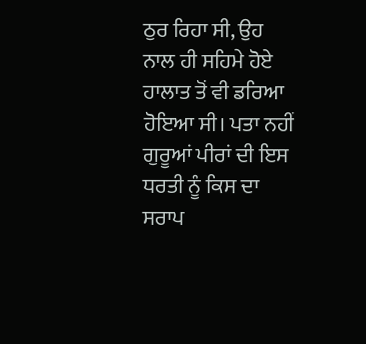ਠੁਰ ਰਿਹਾ ਸੀ, ਉਹ ਨਾਲ ਹੀ ਸਹਿਮੇ ਹੋਏ ਹਾਲਾਤ ਤੋਂ ਵੀ ਡਰਿਆ ਹੋਇਆ ਸੀ। ਪਤਾ ਨਹੀਂ ਗੁਰੂਆਂ ਪੀਰਾਂ ਦੀ ਇਸ ਧਰਤੀ ਨੂੰ ਕਿਸ ਦਾ ਸਰਾਪ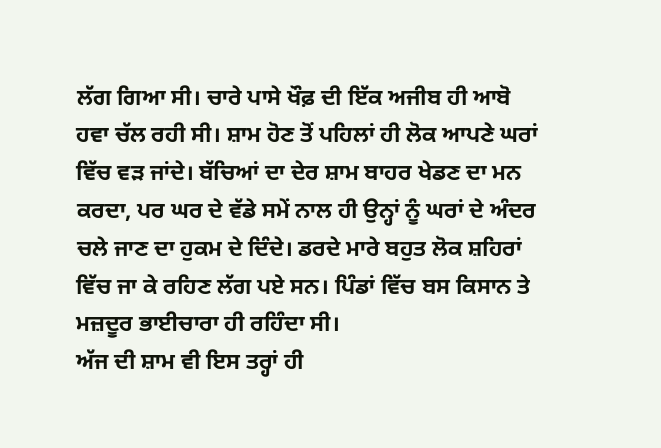ਲੱਗ ਗਿਆ ਸੀ। ਚਾਰੇ ਪਾਸੇ ਖੌਫ਼ ਦੀ ਇੱਕ ਅਜੀਬ ਹੀ ਆਬੋ ਹਵਾ ਚੱਲ ਰਹੀ ਸੀ। ਸ਼ਾਮ ਹੋਣ ਤੋਂ ਪਹਿਲਾਂ ਹੀ ਲੋਕ ਆਪਣੇ ਘਰਾਂ ਵਿੱਚ ਵੜ ਜਾਂਦੇ। ਬੱਚਿਆਂ ਦਾ ਦੇਰ ਸ਼ਾਮ ਬਾਹਰ ਖੇਡਣ ਦਾ ਮਨ ਕਰਦਾ, ਪਰ ਘਰ ਦੇ ਵੱਡੇ ਸਮੇਂ ਨਾਲ ਹੀ ਉਨ੍ਹਾਂ ਨੂੰ ਘਰਾਂ ਦੇ ਅੰਦਰ ਚਲੇ ਜਾਣ ਦਾ ਹੁਕਮ ਦੇ ਦਿੰਦੇ। ਡਰਦੇ ਮਾਰੇ ਬਹੁਤ ਲੋਕ ਸ਼ਹਿਰਾਂ ਵਿੱਚ ਜਾ ਕੇ ਰਹਿਣ ਲੱਗ ਪਏ ਸਨ। ਪਿੰਡਾਂ ਵਿੱਚ ਬਸ ਕਿਸਾਨ ਤੇ ਮਜ਼ਦੂਰ ਭਾਈਚਾਰਾ ਹੀ ਰਹਿੰਦਾ ਸੀ।
ਅੱਜ ਦੀ ਸ਼ਾਮ ਵੀ ਇਸ ਤਰ੍ਹਾਂ ਹੀ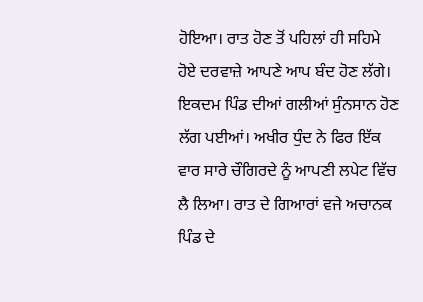ਹੋਇਆ। ਰਾਤ ਹੋਣ ਤੋਂ ਪਹਿਲਾਂ ਹੀ ਸਹਿਮੇ ਹੋਏ ਦਰਵਾਜ਼ੇ ਆਪਣੇ ਆਪ ਬੰਦ ਹੋਣ ਲੱਗੇ। ਇਕਦਮ ਪਿੰਡ ਦੀਆਂ ਗਲੀਆਂ ਸੁੰਨਸਾਨ ਹੋਣ ਲੱਗ ਪਈਆਂ। ਅਖੀਰ ਧੁੰਦ ਨੇ ਫਿਰ ਇੱਕ ਵਾਰ ਸਾਰੇ ਚੌਗਿਰਦੇ ਨੂੰ ਆਪਣੀ ਲਪੇਟ ਵਿੱਚ ਲੈ ਲਿਆ। ਰਾਤ ਦੇ ਗਿਆਰਾਂ ਵਜੇ ਅਚਾਨਕ ਪਿੰਡ ਦੇ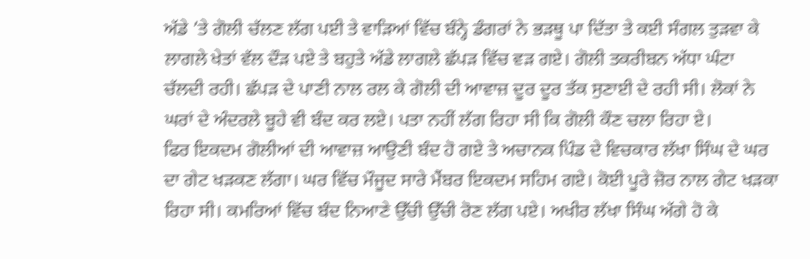ਅੱਡੇ ’ਤੇ ਗੋਲੀ ਚੱਲਣ ਲੱਗ ਪਈ ਤੇ ਵਾੜਿਆਂ ਵਿੱਚ ਬੰਨ੍ਹੇ ਡੰਗਰਾਂ ਨੇ ਭੜਥੂ ਪਾ ਦਿੱਤਾ ਤੇ ਕਈ ਸੰਗਲ ਤੁੜਵਾ ਕੇ ਲਾਗਲੇ ਖੇਤਾਂ ਵੱਲ ਦੌੜ ਪਏ ਤੇ ਬਹੁਤੇ ਅੱਡੇ ਲਾਗਲੇ ਛੱਪੜ ਵਿੱਚ ਵੜ ਗਏ। ਗੋਲੀ ਤਕਰੀਬਨ ਅੱਧਾ ਘੰਟਾ ਚੱਲਦੀ ਰਹੀ। ਛੱਪੜ ਦੇ ਪਾਣੀ ਨਾਲ ਰਲ ਕੇ ਗੋਲੀ ਦੀ ਆਵਾਜ਼ ਦੂਰ ਦੂਰ ਤੱਕ ਸੁਣਾਈ ਦੇ ਰਹੀ ਸੀ। ਲੋਕਾਂ ਨੇ ਘਰਾਂ ਦੇ ਅੰਦਰਲੇ ਬੂਹੇ ਵੀ ਬੰਦ ਕਰ ਲਏ। ਪਤਾ ਨਹੀਂ ਲੱਗ ਰਿਹਾ ਸੀ ਕਿ ਗੋਲੀ ਕੌਣ ਚਲਾ ਰਿਹਾ ਏ।
ਫਿਰ ਇਕਦਮ ਗੋਲੀਆਂ ਦੀ ਆਵਾਜ਼ ਆਉਣੀ ਬੰਦ ਹੋ ਗਏ ਤੇ ਅਚਾਨਕ ਪਿੰਡ ਦੇ ਵਿਚਕਾਰ ਲੱਖਾ ਸਿੰਘ ਦੇ ਘਰ ਦਾ ਗੇਟ ਖੜਕਣ ਲੱਗਾ। ਘਰ ਵਿੱਚ ਮੌਜੂਦ ਸਾਰੇ ਮੈਂਬਰ ਇਕਦਮ ਸਹਿਮ ਗਏ। ਕੋਈ ਪੂਰੇ ਜ਼ੋਰ ਨਾਲ ਗੇਟ ਖੜਕਾ ਰਿਹਾ ਸੀ। ਕਮਰਿਆਂ ਵਿੱਚ ਬੰਦ ਨਿਆਣੇ ਉੱਚੀ ਉੱਚੀ ਰੋਣ ਲੱਗ ਪਏ। ਅਖੀਰ ਲੱਖਾ ਸਿੰਘ ਅੱਗੇ ਹੋ ਕੇ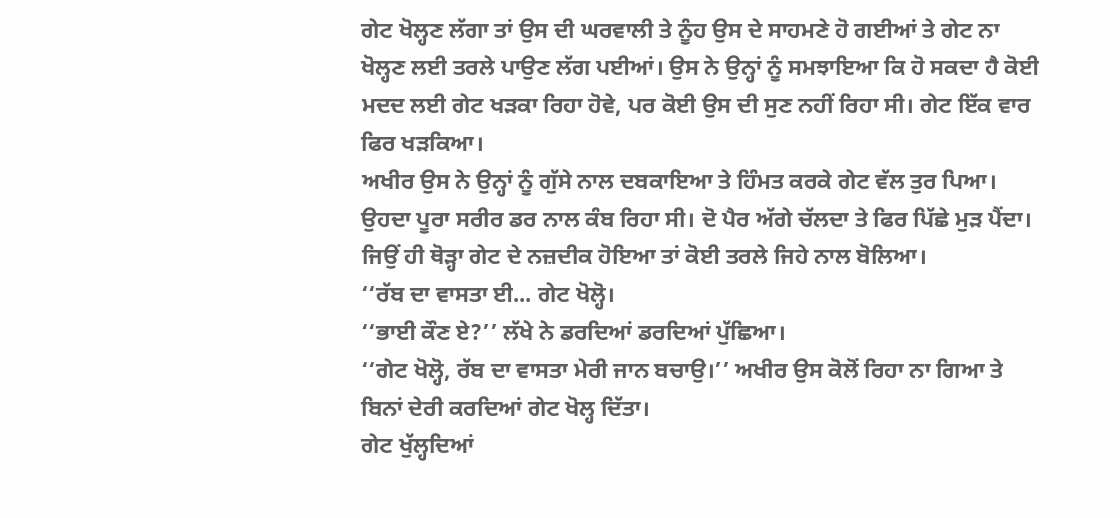ਗੇਟ ਖੋਲ੍ਹਣ ਲੱਗਾ ਤਾਂ ਉਸ ਦੀ ਘਰਵਾਲੀ ਤੇ ਨੂੰਹ ਉਸ ਦੇ ਸਾਹਮਣੇ ਹੋ ਗਈਆਂ ਤੇ ਗੇਟ ਨਾ ਖੋਲ੍ਹਣ ਲਈ ਤਰਲੇ ਪਾਉਣ ਲੱਗ ਪਈਆਂ। ਉਸ ਨੇ ਉਨ੍ਹਾਂ ਨੂੰ ਸਮਝਾਇਆ ਕਿ ਹੋ ਸਕਦਾ ਹੈ ਕੋਈ ਮਦਦ ਲਈ ਗੇਟ ਖੜਕਾ ਰਿਹਾ ਹੋਵੇ, ਪਰ ਕੋਈ ਉਸ ਦੀ ਸੁਣ ਨਹੀਂ ਰਿਹਾ ਸੀ। ਗੇਟ ਇੱਕ ਵਾਰ ਫਿਰ ਖੜਕਿਆ।
ਅਖੀਰ ਉਸ ਨੇ ਉਨ੍ਹਾਂ ਨੂੰ ਗੁੱਸੇ ਨਾਲ ਦਬਕਾਇਆ ਤੇ ਹਿੰਮਤ ਕਰਕੇ ਗੇਟ ਵੱਲ ਤੁਰ ਪਿਆ। ਉਹਦਾ ਪੂਰਾ ਸਰੀਰ ਡਰ ਨਾਲ ਕੰਬ ਰਿਹਾ ਸੀ। ਦੋ ਪੈਰ ਅੱਗੇ ਚੱਲਦਾ ਤੇ ਫਿਰ ਪਿੱਛੇ ਮੁੜ ਪੈਂਦਾ। ਜਿਉਂ ਹੀ ਥੋੜ੍ਹਾ ਗੇਟ ਦੇ ਨਜ਼ਦੀਕ ਹੋਇਆ ਤਾਂ ਕੋਈ ਤਰਲੇ ਜਿਹੇ ਨਾਲ ਬੋਲਿਆ।
‘‘ਰੱਬ ਦਾ ਵਾਸਤਾ ਈ... ਗੇਟ ਖੋਲ੍ਹੋ।
‘‘ਭਾਈ ਕੌਣ ਏ?’’ ਲੱਖੇ ਨੇ ਡਰਦਿਆਂ ਡਰਦਿਆਂ ਪੁੱਛਿਆ।
‘‘ਗੇਟ ਖੋਲ੍ਹੋ, ਰੱਬ ਦਾ ਵਾਸਤਾ ਮੇਰੀ ਜਾਨ ਬਚਾਉ।’’ ਅਖੀਰ ਉਸ ਕੋਲੋਂ ਰਿਹਾ ਨਾ ਗਿਆ ਤੇ ਬਿਨਾਂ ਦੇਰੀ ਕਰਦਿਆਂ ਗੇਟ ਖੋਲ੍ਹ ਦਿੱਤਾ।
ਗੇਟ ਖੁੱਲ੍ਹਦਿਆਂ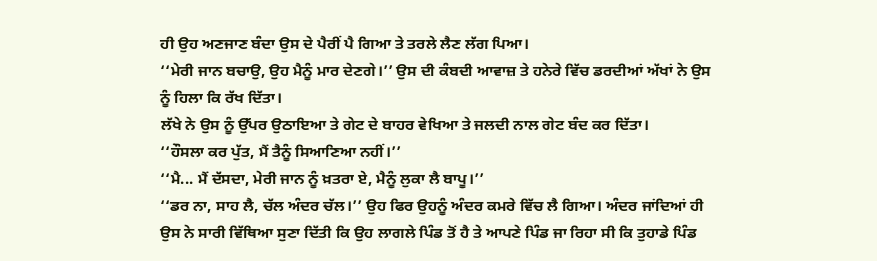ਹੀ ਉਹ ਅਣਜਾਣ ਬੰਦਾ ਉਸ ਦੇ ਪੈਰੀਂ ਪੈ ਗਿਆ ਤੇ ਤਰਲੇ ਲੈਣ ਲੱਗ ਪਿਆ।
‘‘ਮੇਰੀ ਜਾਨ ਬਚਾਉ, ਉਹ ਮੈਨੂੰ ਮਾਰ ਦੇਣਗੇ।’’ ਉਸ ਦੀ ਕੰਬਦੀ ਆਵਾਜ਼ ਤੇ ਹਨੇਰੇ ਵਿੱਚ ਡਰਦੀਆਂ ਅੱਖਾਂ ਨੇ ਉਸ ਨੂੰ ਹਿਲਾ ਕਿ ਰੱਖ ਦਿੱਤਾ।
ਲੱਖੇ ਨੇ ਉਸ ਨੂੰ ਉੱਪਰ ਉਠਾਇਆ ਤੇ ਗੇਟ ਦੇ ਬਾਹਰ ਵੇਖਿਆ ਤੇ ਜਲਦੀ ਨਾਲ ਗੇਟ ਬੰਦ ਕਰ ਦਿੱਤਾ।
‘‘ਹੌਸਲਾ ਕਰ ਪੁੱਤ, ਮੈਂ ਤੈਨੂੰ ਸਿਆਣਿਆ ਨਹੀਂ।’’
‘‘ਮੈ... ਮੈਂ ਦੱਸਦਾ, ਮੇਰੀ ਜਾਨ ਨੂੰ ਖ਼ਤਰਾ ਏ, ਮੈਨੂੰ ਲੁਕਾ ਲੈ ਬਾਪੂ।’’
‘‘ਡਰ ਨਾ, ਸਾਹ ਲੈ, ਚੱਲ ਅੰਦਰ ਚੱਲ।’’ ਉਹ ਫਿਰ ਉਹਨੂੰ ਅੰਦਰ ਕਮਰੇ ਵਿੱਚ ਲੈ ਗਿਆ। ਅੰਦਰ ਜਾਂਦਿਆਂ ਹੀ ਉਸ ਨੇ ਸਾਰੀ ਵਿੱਥਿਆ ਸੁਣਾ ਦਿੱਤੀ ਕਿ ਉਹ ਲਾਗਲੇ ਪਿੰਡ ਤੋਂ ਹੈ ਤੇ ਆਪਣੇ ਪਿੰਡ ਜਾ ਰਿਹਾ ਸੀ ਕਿ ਤੁਹਾਡੇ ਪਿੰਡ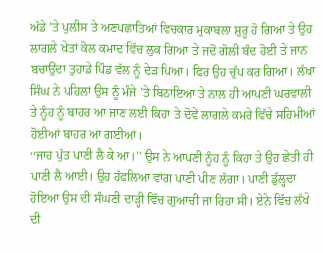ਅੱਡੇ ’ਤੇ ਪੁਲੀਸ ਤੇ ਅਣਪਛਾਤਿਆਂ ਵਿਚਕਾਰ ਮੁਕਾਬਲਾ ਸ਼ੁਰੂ ਹੋ ਗਿਆ ਤੇ ਉਹ ਲਾਗਲੇ ਖੇਤਾਂ ਕੋਲ ਕਮਾਦ ਵਿੱਚ ਲੁਕ ਗਿਆ ਤੇ ਜਦੋਂ ਗੋਲੀ ਬੰਦ ਹੋਈ ਤੇ ਜਾਨ ਬਚਾਉਂਦਾ ਤੁਹਾਡੇ ਪਿੰਡ ਵੱਲ ਨੂੰ ਦੇੜ ਪਿਆ। ਫਿਰ ਉਹ ਚੁੱਪ ਕਰ ਗਿਆ। ਲੱਖਾ ਸਿੰਘ ਨੇ ਪਹਿਲਾਂ ਉਸ ਨੂੰ ਮੰਜੇ ’ਤੇ ਬਿਠਾਇਆ ਤੇ ਨਾਲ ਹੀ ਆਪਣੀ ਘਰਵਾਲੀ ਤੇ ਨੂੰਹ ਨੂੰ ਬਾਹਰ ਆ ਜਾਣ ਲਈ ਕਿਹਾ ਤੇ ਦੋਵੇਂ ਲਾਗਲੇ ਕਮਰੇ ਵਿੱਚੇ ਸਹਿਮੀਆਂ ਹੋਈਆਂ ਬਾਹਰ ਆ ਗਈਆਂ।
‘‘ਜਾਹ ਪੁੱਤ ਪਾਣੀ ਲੈ ਕੇ ਆ।’’ ਉਸ ਨੇ ਆਪਣੀ ਨੂੰਹ ਨੂੰ ਕਿਹਾ ਤੇ ਉਹ ਛੇਤੀ ਹੀ ਪਾਣੀ ਲੈ ਆਈ। ਉਹ ਹੱਫਲਿਆ ਵਾਂਗ ਪਾਣੀ ਪੀਣ ਲੱਗਾ। ਪਾਣੀ ਡੁੱਲ੍ਹਦਾ ਹੋਇਆ ਉਸ ਦੀ ਸੰਘਣੀ ਦਾੜ੍ਹੀ ਵਿੱਚ ਗੁਆਚੀ ਜਾ ਰਿਹਾ ਸੀ। ਏਨੇ ਵਿੱਚ ਲੱਖੇ ਦੀ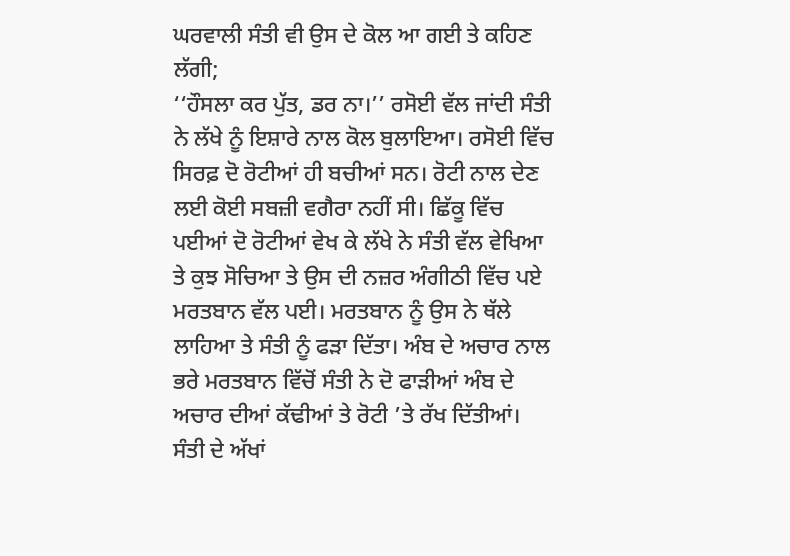ਘਰਵਾਲੀ ਸੰਤੀ ਵੀ ਉਸ ਦੇ ਕੋਲ ਆ ਗਈ ਤੇ ਕਹਿਣ ਲੱਗੀ;
‘‘ਹੌਸਲਾ ਕਰ ਪੁੱਤ, ਡਰ ਨਾ।’’ ਰਸੋਈ ਵੱਲ ਜਾਂਦੀ ਸੰਤੀ ਨੇ ਲੱਖੇ ਨੂੰ ਇਸ਼ਾਰੇ ਨਾਲ ਕੋਲ ਬੁਲਾਇਆ। ਰਸੋਈ ਵਿੱਚ ਸਿਰਫ਼ ਦੋ ਰੋਟੀਆਂ ਹੀ ਬਚੀਆਂ ਸਨ। ਰੋਟੀ ਨਾਲ ਦੇਣ ਲਈ ਕੋਈ ਸਬਜ਼ੀ ਵਗੈਰਾ ਨਹੀਂ ਸੀ। ਛਿੱਕੂ ਵਿੱਚ ਪਈਆਂ ਦੋ ਰੋਟੀਆਂ ਵੇਖ ਕੇ ਲੱਖੇ ਨੇ ਸੰਤੀ ਵੱਲ ਵੇਖਿਆ ਤੇ ਕੁਝ ਸੋਚਿਆ ਤੇ ਉਸ ਦੀ ਨਜ਼ਰ ਅੰਗੀਠੀ ਵਿੱਚ ਪਏ ਮਰਤਬਾਨ ਵੱਲ ਪਈ। ਮਰਤਬਾਨ ਨੂੰ ਉਸ ਨੇ ਥੱਲੇ ਲਾਹਿਆ ਤੇ ਸੰਤੀ ਨੂੰ ਫੜਾ ਦਿੱਤਾ। ਅੰਬ ਦੇ ਅਚਾਰ ਨਾਲ ਭਰੇ ਮਰਤਬਾਨ ਵਿੱਚੋਂ ਸੰਤੀ ਨੇ ਦੋ ਫਾੜੀਆਂ ਅੰਬ ਦੇ ਅਚਾਰ ਦੀਆਂ ਕੱਢੀਆਂ ਤੇ ਰੋਟੀ ’ਤੇ ਰੱਖ ਦਿੱਤੀਆਂ। ਸੰਤੀ ਦੇ ਅੱਖਾਂ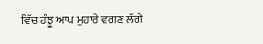ਵਿੱਚ ਹੰਝੂ ਆਪ ਮੁਹਾਰੇ ਵਗਣ ਲੱਗੇ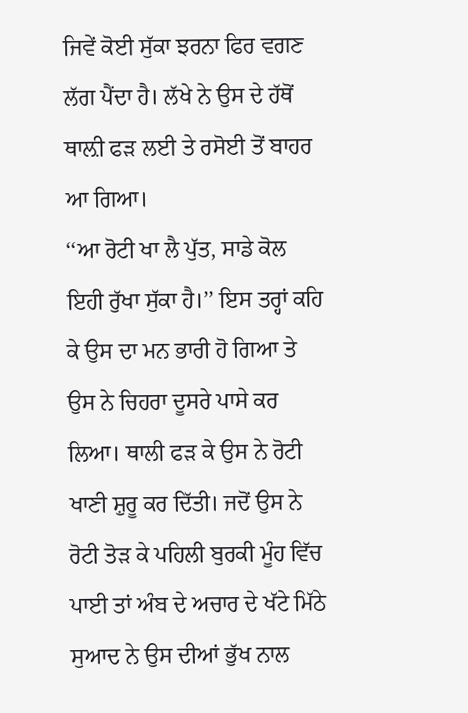ਜਿਵੇਂ ਕੋਈ ਸੁੱਕਾ ਝਰਨਾ ਫਿਰ ਵਗਣ ਲੱਗ ਪੈਂਦਾ ਹੈ। ਲੱਖੇ ਨੇ ਉਸ ਦੇ ਹੱਥੋਂ ਥਾਲ਼ੀ ਫੜ ਲਈ ਤੇ ਰਸੋਈ ਤੋਂ ਬਾਹਰ ਆ ਗਿਆ।
‘‘ਆ ਰੋਟੀ ਖਾ ਲੈ ਪੁੱਤ, ਸਾਡੇ ਕੋਲ ਇਹੀ ਰੁੱਖਾ ਸੁੱਕਾ ਹੈ।’’ ਇਸ ਤਰ੍ਹਾਂ ਕਹਿ ਕੇ ਉਸ ਦਾ ਮਨ ਭਾਰੀ ਹੋ ਗਿਆ ਤੇ ਉਸ ਨੇ ਚਿਹਰਾ ਦੂਸਰੇ ਪਾਸੇ ਕਰ ਲਿਆ। ਥਾਲੀ ਫੜ ਕੇ ਉਸ ਨੇ ਰੋਟੀ ਖਾਣੀ ਸ਼ੁਰੂ ਕਰ ਦਿੱਤੀ। ਜਦੋਂ ਉਸ ਨੇ ਰੋਟੀ ਤੋੜ ਕੇ ਪਹਿਲੀ ਬੁਰਕੀ ਮੂੰਹ ਵਿੱਚ ਪਾਈ ਤਾਂ ਅੰਬ ਦੇ ਅਚਾਰ ਦੇ ਖੱਟੇ ਮਿੱਠੇ ਸੁਆਦ ਨੇ ਉਸ ਦੀਆਂ ਭੁੱਖ ਨਾਲ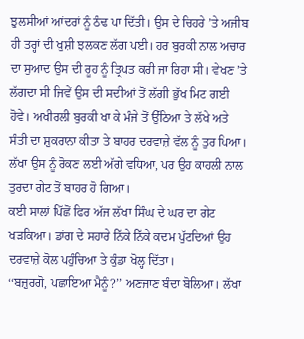ਝੁਲਸੀਆਂ ਆਂਦਰਾਂ ਨੂੰ ਠੰਢ ਪਾ ਦਿੱਤੀ। ਉਸ ਦੇ ਚਿਹਰੇ ’ਤੇ ਅਜੀਬ ਹੀ ਤਰ੍ਹਾਂ ਦੀ ਖੁਸ਼ੀ ਝਲਕਣ ਲੱਗ ਪਈ। ਹਰ ਬੁਰਕੀ ਨਾਲ ਅਚਾਰ ਦਾ ਸੁਆਦ ਉਸ ਦੀ ਰੂਹ ਨੂੰ ਤ੍ਰਿਪਤ ਕਰੀ ਜਾ ਰਿਹਾ ਸੀ। ਵੇਖਣ ’ਤੇ ਲੱਗਦਾ ਸੀ ਜਿਵੇਂ ਉਸ ਦੀ ਸਦੀਆਂ ਤੋਂ ਲੱਗੀ ਭੁੱਖ ਮਿਟ ਗਈ ਹੋਵੇ। ਅਖੀਰਲੀ ਬੁਰਕੀ ਖਾ ਕੇ ਮੰਜੇ ਤੋਂ ਉੱਠਿਆ ਤੇ ਲੱਖੇ ਅਤੇ ਸੰਤੀ ਦਾ ਸ਼ੁਕਰਾਨਾ ਕੀਤਾ ਤੇ ਬਾਹਰ ਦਰਵਾਜ਼ੇ ਵੱਲ ਨੂੰ ਤੁਰ ਪਿਆ। ਲੱਖਾ ਉਸ ਨੂੰ ਰੋਕਣ ਲਈ ਅੱਗੇ ਵਧਿਆ, ਪਰ ਉਹ ਕਾਹਲੀ ਨਾਲ ਤੁਰਦਾ ਗੇਟ ਤੋਂ ਬਾਹਰ ਹੋ ਗਿਆ।
ਕਈ ਸਾਲਾਂ ਪਿੱਛੋਂ ਫਿਰ ਅੱਜ ਲੱਖਾ ਸਿੰਘ ਦੇ ਘਰ ਦਾ ਗੇਟ ਖੜਕਿਆ। ਡਾਂਗ ਦੇ ਸਹਾਰੇ ਨਿੱਕੇ ਨਿੱਕੇ ਕਦਮ ਪੁੱਟਦਿਆਂ ਉਹ ਦਰਵਾਜ਼ੇ ਕੋਲ ਪਹੁੰਚਿਆ ਤੇ ਕੁੰਡਾ ਖੋਲ੍ਹ ਦਿੱਤਾ।
‘‘ਬਜ਼ੁਰਗੋ, ਪਛਾਇਆ ਮੈਨੂੰ?’’ ਅਣਜਾਣ ਬੰਦਾ ਬੋਲਿਆ। ਲੱਖਾ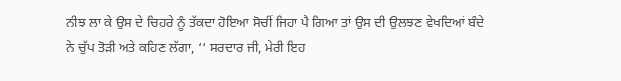ਨੀਝ ਲਾ ਕੇ ਉਸ ਦੇ ਚਿਹਰੇ ਨੂੰ ਤੱਕਦਾ ਹੋਇਆ ਸੋਚੀਂ ਜਿਹਾ ਪੈ ਗਿਆ ਤਾਂ ਉਸ ਦੀ ਉਲਝਣ ਵੇਖਦਿਆਂ ਬੰਦੇ ਨੇ ਚੁੱਪ ਤੋੜੀ ਅਤੇ ਕਹਿਣ ਲੱਗਾ, ‘‘ ਸਰਦਾਰ ਜੀ, ਮੇਰੀ ਇਹ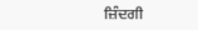ਜ਼ਿੰਦਗੀ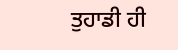ਤੁਹਾਡੀ ਹੀ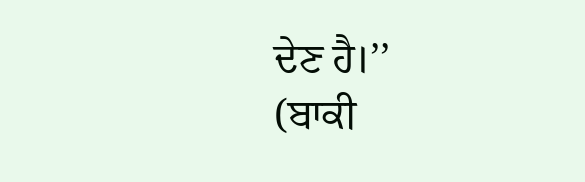ਦੇਣ ਹੈ।’’
(ਬਾਕੀ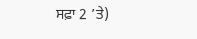ਸਫ਼ਾ 2 ’ਤੇ)